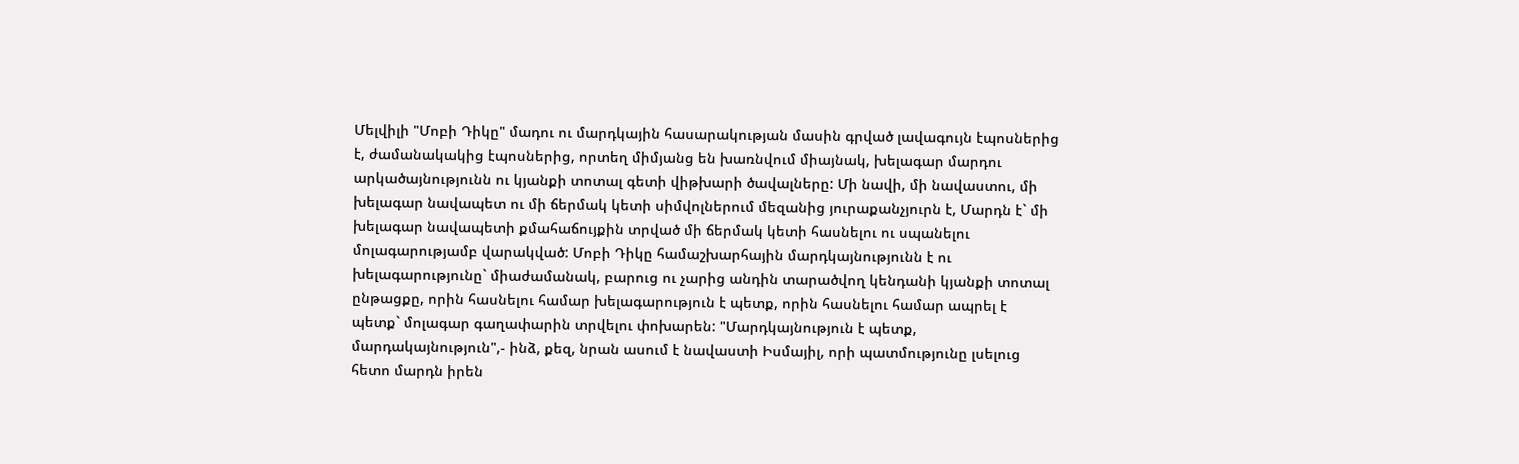Մելվիլի "Մոբի Դիկը" մադու ու մարդկային հասարակության մասին գրված լավագույն էպոսներից է, ժամանակակից էպոսներից, որտեղ միմյանց են խառնվում միայնակ, խելագար մարդու արկածայնությունն ու կյանքի տոտալ գետի վիթխարի ծավալները: Մի նավի, մի նավաստու, մի խելագար նավապետ ու մի ճերմակ կետի սիմվոլներում մեզանից յուրաքանչյուրն է, Մարդն է` մի խելագար նավապետի քմահաճույքին տրված մի ճերմակ կետի հասնելու ու սպանելու մոլագարությամբ վարակված: Մոբի Դիկը համաշխարհային մարդկայնությունն է ու խելագարությունը` միաժամանակ, բարուց ու չարից անդին տարածվող կենդանի կյանքի տոտալ ընթացքը, որին հասնելու համար խելագարություն է պետք, որին հասնելու համար ապրել է պետք` մոլագար գաղափարին տրվելու փոխարեն: "Մարդկայնություն է պետք, մարդակայնություն",- ինձ, քեզ, նրան ասում է նավաստի Իսմայիլ, որի պատմությունը լսելուց հետո մարդն իրեն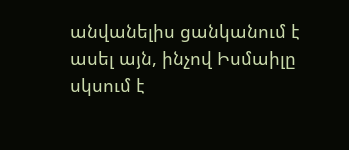անվանելիս ցանկանում է ասել այն, ինչով Իսմաիլը սկսում է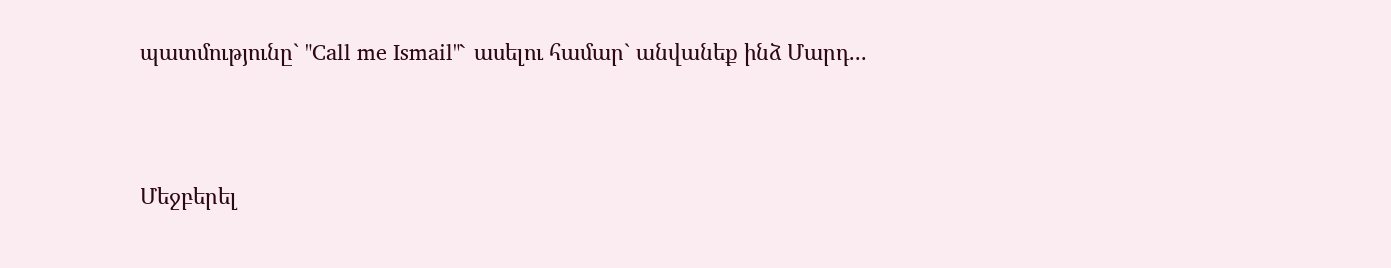պատմությունը` "Call me Ismail"` ասելու համար` անվանեք ինձ Մարդ...



Մեջբերել